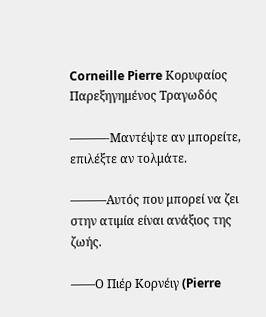Corneille Pierre Κορυφαίος Παρεξηγημένος Τραγωδός

———-Μαντέψτε αν μπορείτε, επιλέξτε αν τολμάτε.

———Αυτός που μπορεί να ζει στην ατιμία είναι ανάξιος της ζωής.

——Ο Πιέρ Κορνέιγ (Pierre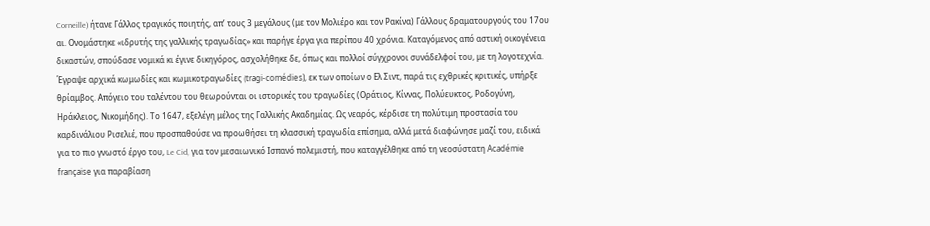Corneille) ήτανε Γάλλος τραγικός ποιητής, απ’ τους 3 μεγάλους (με τον Μολιέρο και τον Ρακίνα) Γάλλους δραματουργούς του 17ου αι. Ονομάστηκε «ιδρυτής της γαλλικής τραγωδίας» και παρήγε έργα για περίπου 40 χρόνια. Καταγόμενος από αστική οικογένεια δικαστών, σπούδασε νομικά κι έγινε δικηγόρος, ασχολήθηκε δε, όπως και πολλοί σύγχρονοι συνάδελφοί του, με τη λογοτεχνία. Έγραψε αρχικά κωμωδίες και κωμικοτραγωδίες (tragi-comédies), εκ των οποίων ο Eλ Σιντ, παρά τις εχθρικές κριτικές, υπήρξε θρίαμβος. Απόγειο του ταλέντου του θεωρούνται οι ιστορικές του τραγωδίες (Οράτιος, Κίννας, Πολύευκτος, Ροδογύνη, Ηράκλειος, Νικομήδης). Το 1647, εξελέγη μέλος της Γαλλικής Ακαδημίας. Ως νεαρός, κέρδισε τη πολύτιμη προστασία του καρδινάλιου Ρισελιέ, που προσπαθούσε να προωθήσει τη κλασσική τραγωδία επίσημα, αλλά μετά διαφώνησε μαζί του, ειδικά για το πιο γνωστό έργο του, Le Cid, για τον μεσαιωνικό Ισπανό πολεμιστή, που καταγγέλθηκε από τη νεοσύστατη Académie française για παραβίαση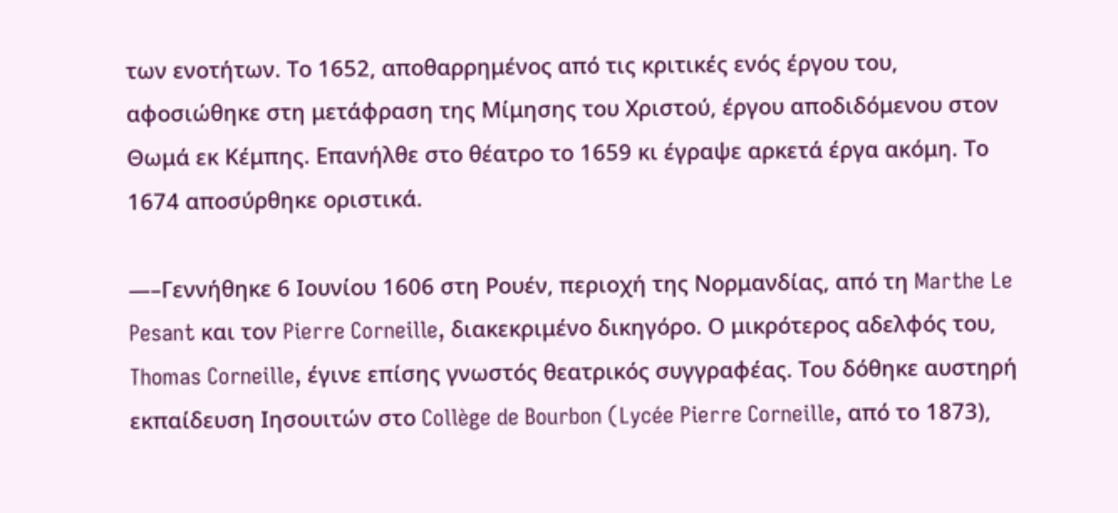των ενοτήτων. Το 1652, αποθαρρημένος από τις κριτικές ενός έργου του, αφοσιώθηκε στη μετάφραση της Μίμησης του Χριστού, έργου αποδιδόμενου στον Θωμά εκ Κέμπης. Επανήλθε στο θέατρο το 1659 κι έγραψε αρκετά έργα ακόμη. Το 1674 αποσύρθηκε οριστικά.

—–Γεννήθηκε 6 Ιουνίου 1606 στη Ρουέν, περιοχή της Νορμανδίας, από τη Marthe Le Pesant και τον Pierre Corneille, διακεκριμένο δικηγόρο. Ο μικρότερος αδελφός του, Thomas Corneille, έγινε επίσης γνωστός θεατρικός συγγραφέας. Του δόθηκε αυστηρή εκπαίδευση Ιησουιτών στο Collège de Bourbon (Lycée Pierre Corneille, από το 1873),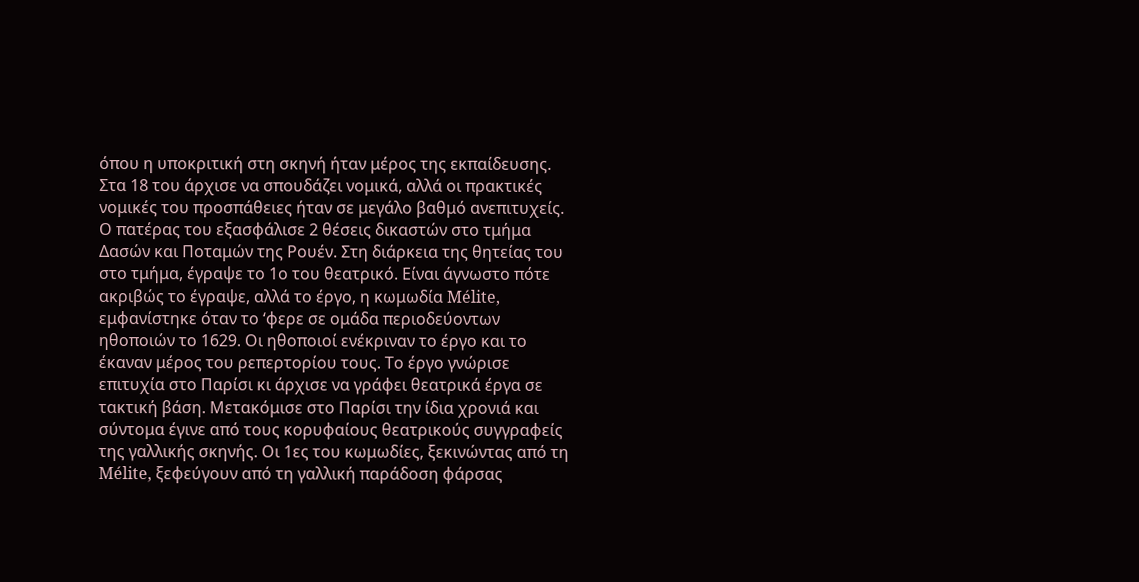όπου η υποκριτική στη σκηνή ήταν μέρος της εκπαίδευσης. Στα 18 του άρχισε να σπουδάζει νομικά, αλλά οι πρακτικές νομικές του προσπάθειες ήταν σε μεγάλο βαθμό ανεπιτυχείς. Ο πατέρας του εξασφάλισε 2 θέσεις δικαστών στο τμήμα Δασών και Ποταμών της Ρουέν. Στη διάρκεια της θητείας του στο τμήμα, έγραψε το 1ο του θεατρικό. Είναι άγνωστο πότε ακριβώς το έγραψε, αλλά το έργο, η κωμωδία Mélite, εμφανίστηκε όταν το ‘φερε σε ομάδα περιοδεύοντων ηθοποιών το 1629. Οι ηθοποιοί ενέκριναν το έργο και το έκαναν μέρος του ρεπερτορίου τους. Το έργο γνώρισε επιτυχία στο Παρίσι κι άρχισε να γράφει θεατρικά έργα σε τακτική βάση. Μετακόμισε στο Παρίσι την ίδια χρονιά και σύντομα έγινε από τους κορυφαίους θεατρικούς συγγραφείς της γαλλικής σκηνής. Οι 1ες του κωμωδίες, ξεκινώντας από τη Mélite, ξεφεύγουν από τη γαλλική παράδοση φάρσας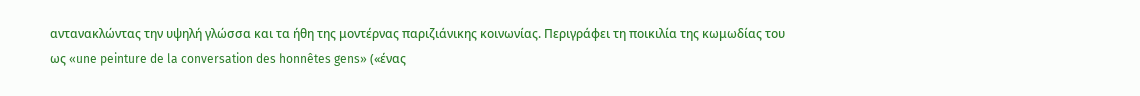αντανακλώντας την υψηλή γλώσσα και τα ήθη της μοντέρνας παριζιάνικης κοινωνίας. Περιγράφει τη ποικιλία της κωμωδίας του ως «une peinture de la conversation des honnêtes gens» («ένας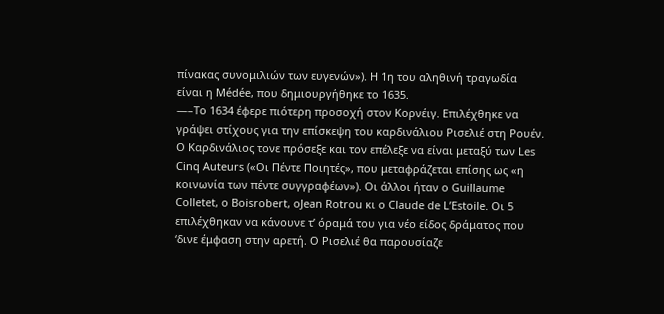πίνακας συνομιλιών των ευγενών»). Η 1η του αληθινή τραγωδία είναι η Médée, που δημιουργήθηκε το 1635.
—–Το 1634 έφερε πιότερη προσοχή στον Κορνέιγ. Επιλέχθηκε να γράψει στίχους για την επίσκεψη του καρδινάλιου Ρισελιέ στη Ρουέν. Ο Καρδινάλιος τονε πρόσεξε και τον επέλεξε να είναι μεταξύ των Les Cinq Auteurs («Οι Πέντε Ποιητές», που μεταφράζεται επίσης ως «η κοινωνία των πέντε συγγραφέων»). Οι άλλοι ήταν ο Guillaume Colletet, ο Boisrobert, οJean Rotrou κι ο Claude de L’Estoile. Οι 5 επιλέχθηκαν να κάνουνε τ’ όραμά του για νέο είδος δράματος που ‘δινε έμφαση στην αρετή. Ο Ρισελιέ θα παρουσίαζε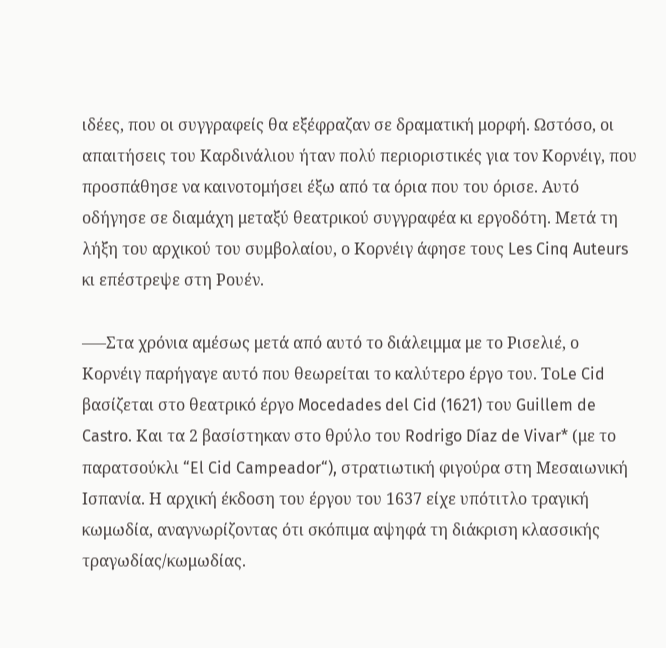ιδέες, που οι συγγραφείς θα εξέφραζαν σε δραματική μορφή. Ωστόσο, οι απαιτήσεις του Καρδινάλιου ήταν πολύ περιοριστικές για τον Κορνέιγ, που προσπάθησε να καινοτομήσει έξω από τα όρια που του όρισε. Αυτό οδήγησε σε διαμάχη μεταξύ θεατρικού συγγραφέα κι εργοδότη. Μετά τη λήξη του αρχικού του συμβολαίου, ο Κορνέιγ άφησε τους Les Cinq Auteurs κι επέστρεψε στη Ρουέν.

—–Στα χρόνια αμέσως μετά από αυτό το διάλειμμα με το Ρισελιέ, ο Κορνέιγ παρήγαγε αυτό που θεωρείται το καλύτερο έργο του. ΤοLe Cid βασίζεται στο θεατρικό έργο Mocedades del Cid (1621) του Guillem de Castro. Και τα 2 βασίστηκαν στο θρύλο του Rodrigo Díaz de Vivar* (με το παρατσούκλι “El Cid Campeador“), στρατιωτική φιγούρα στη Μεσαιωνική Ισπανία. Η αρχική έκδοση του έργου του 1637 είχε υπότιτλο τραγική κωμωδία, αναγνωρίζοντας ότι σκόπιμα αψηφά τη διάκριση κλασσικής τραγωδίας/κωμωδίας.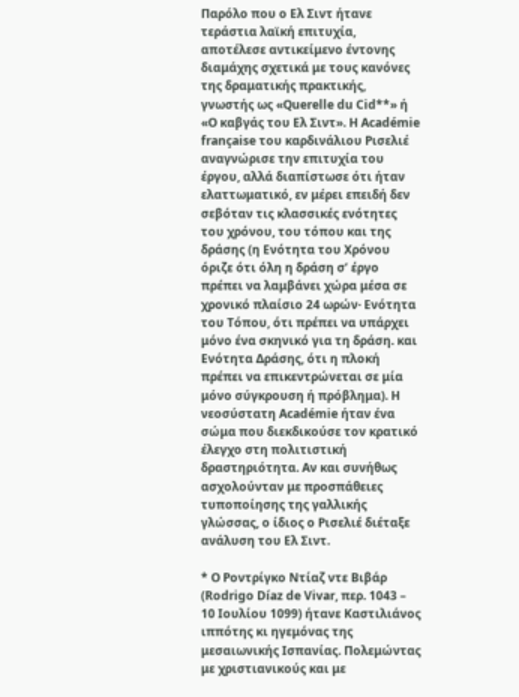Παρόλο που ο Ελ Σιντ ήτανε τεράστια λαϊκή επιτυχία, αποτέλεσε αντικείμενο έντονης διαμάχης σχετικά με τους κανόνες της δραματικής πρακτικής, γνωστής ως «Querelle du Cid**» ή «Ο καβγάς του Ελ Σιντ». Η Académie française του καρδινάλιου Ρισελιέ αναγνώρισε την επιτυχία του έργου, αλλά διαπίστωσε ότι ήταν ελαττωματικό, εν μέρει επειδή δεν σεβόταν τις κλασσικές ενότητες του χρόνου, του τόπου και της δράσης (η Ενότητα του Χρόνου όριζε ότι όλη η δράση σ’ έργο πρέπει να λαμβάνει χώρα μέσα σε χρονικό πλαίσιο 24 ωρών· Ενότητα του Τόπου, ότι πρέπει να υπάρχει μόνο ένα σκηνικό για τη δράση. και Ενότητα Δράσης, ότι η πλοκή πρέπει να επικεντρώνεται σε μία μόνο σύγκρουση ή πρόβλημα). Η νεοσύστατη Académie ήταν ένα σώμα που διεκδικούσε τον κρατικό έλεγχο στη πολιτιστική δραστηριότητα. Αν και συνήθως ασχολούνταν με προσπάθειες τυποποίησης της γαλλικής γλώσσας, ο ίδιος ο Ρισελιέ διέταξε ανάλυση του Ελ Σιντ.

* Ο Ροντρίγκο Ντίαζ ντε Βιβάρ (Rodrigo Díaz de Vivar, περ. 1043 – 10 Ιουλίου 1099) ήτανε Καστιλιάνος ιππότης κι ηγεμόνας της μεσαιωνικής Ισπανίας. Πολεμώντας με χριστιανικούς και με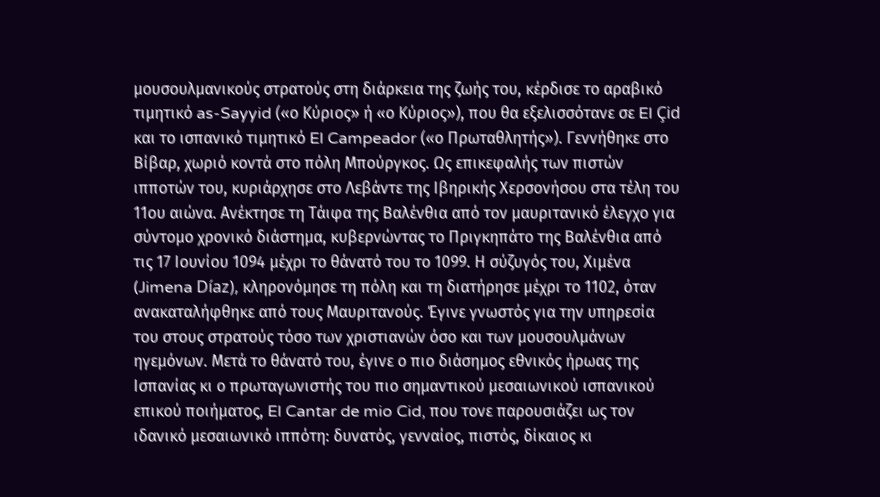μουσουλμανικούς στρατούς στη διάρκεια της ζωής του, κέρδισε το αραβικό τιμητικό as-Sayyid («ο Κύριος» ή «ο Κύριος»), που θα εξελισσότανε σε El Çid και το ισπανικό τιμητικό El Campeador («ο Πρωταθλητής»). Γεννήθηκε στο Βίβαρ, χωριό κοντά στο πόλη Μπούργκος. Ως επικεφαλής των πιστών ιπποτών του, κυριάρχησε στο Λεβάντε της Ιβηρικής Χερσονήσου στα τέλη του 11ου αιώνα. Ανέκτησε τη Τάιφα της Βαλένθια από τον μαυριτανικό έλεγχο για σύντομο χρονικό διάστημα, κυβερνώντας το Πριγκηπάτο της Βαλένθια από τις 17 Ιουνίου 1094 μέχρι το θάνατό του το 1099. Η σύζυγός του, Χιμένα (Jimena Díaz), κληρονόμησε τη πόλη και τη διατήρησε μέχρι το 1102, όταν ανακαταλήφθηκε από τους Μαυριτανούς. Έγινε γνωστός για την υπηρεσία του στους στρατούς τόσο των χριστιανών όσο και των μουσουλμάνων ηγεμόνων. Μετά το θάνατό του, έγινε ο πιο διάσημος εθνικός ήρωας της Ισπανίας κι ο πρωταγωνιστής του πιο σημαντικού μεσαιωνικού ισπανικού επικού ποιήματος, El Cantar de mio Cid, που τονε παρουσιάζει ως τον ιδανικό μεσαιωνικό ιππότη: δυνατός, γενναίος, πιστός, δίκαιος κι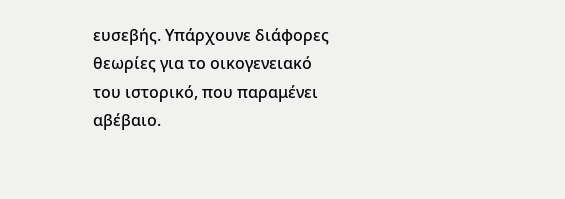ευσεβής. Υπάρχουνε διάφορες θεωρίες για το οικογενειακό του ιστορικό, που παραμένει αβέβαιο.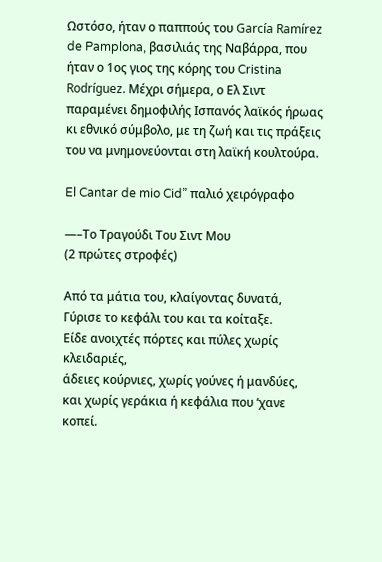Ωστόσο, ήταν ο παππούς του García Ramírez de Pamplona, βασιλιάς της Ναβάρρα, που ήταν ο 1ος γιος της κόρης του Cristina Rodríguez. Μέχρι σήμερα, ο Ελ Σιντ παραμένει δημοφιλής Ισπανός λαϊκός ήρωας κι εθνικό σύμβολο, με τη ζωή και τις πράξεις του να μνημονεύονται στη λαϊκή κουλτούρα.

El Cantar de mio Cid” παλιό χειρόγραφο

—–Το Τραγούδι Του Σιντ Μου
(2 πρώτες στροφές)

Από τα μάτια του, κλαίγοντας δυνατά,
Γύρισε το κεφάλι του και τα κοίταξε.
Είδε ανοιχτές πόρτες και πύλες χωρίς κλειδαριές,
άδειες κούρνιες, χωρίς γούνες ή μανδύες,
και χωρίς γεράκια ή κεφάλια που ‘χανε κοπεί.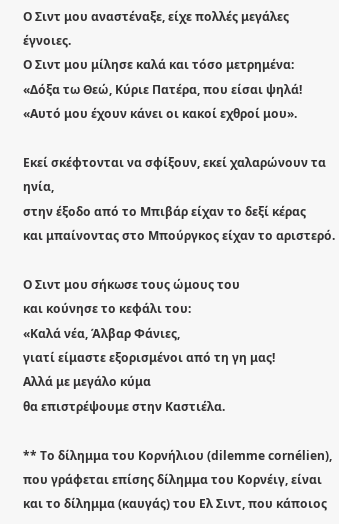Ο Σιντ μου αναστέναξε, είχε πολλές μεγάλες έγνοιες.
Ο Σιντ μου μίλησε καλά και τόσο μετρημένα:
«Δόξα τω Θεώ, Κύριε Πατέρα, που είσαι ψηλά!
«Αυτό μου έχουν κάνει οι κακοί εχθροί μου».

Εκεί σκέφτονται να σφίξουν, εκεί χαλαρώνουν τα ηνία,
στην έξοδο από το Μπιβάρ είχαν το δεξί κέρας
και μπαίνοντας στο Μπούργκος είχαν το αριστερό.

Ο Σιντ μου σήκωσε τους ώμους του
και κούνησε το κεφάλι του:
«Καλά νέα, Άλβαρ Φάνιες,
γιατί είμαστε εξορισμένοι από τη γη μας!
Αλλά με μεγάλο κύμα
θα επιστρέψουμε στην Καστιέλα.

** Το δίλημμα του Κορνήλιου (dilemme cornélien), που γράφεται επίσης δίλημμα του Κορνέιγ, είναι και το δίλημμα (καυγάς) του Ελ Σιντ, που κάποιος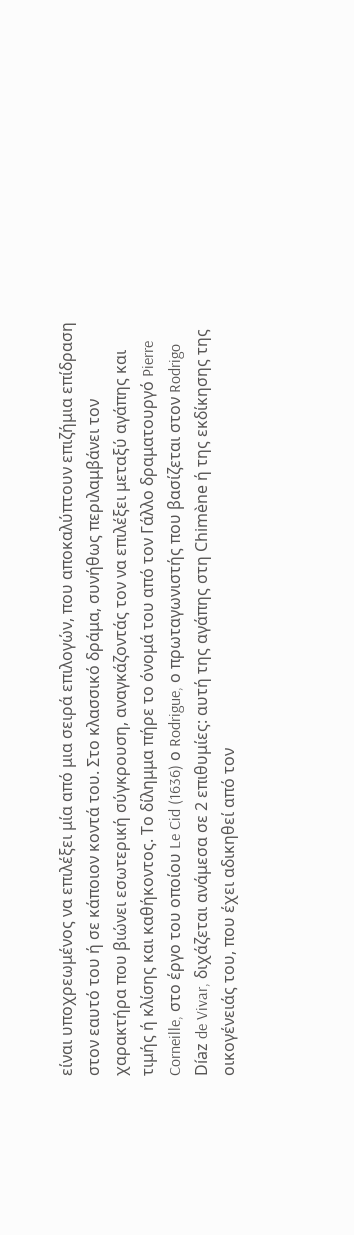είναι υποχρεωμένος να επιλέξει μία από μια σειρά επιλογών, που αποκαλύπτουν επιζήμια επίδραση στον εαυτό του ή σε κάποιον κοντά του. Στο κλασσικό δράμα, συνήθως περιλαμβάνει τον χαρακτήρα που βιώνει εσωτερική σύγκρουση, αναγκάζοντάς τον να επιλέξει μεταξύ αγάπης και τιμής ή κλίσης και καθήκοντος. Το δίλημμα πήρε το όνομά του από τον Γάλλο δραματουργό Pierre Corneille, στο έργο του οποίου Le Cid (1636) ο Rodrigue, ο πρωταγωνιστής που βασίζεται στον Rodrigo Díaz de Vivar, διχάζεται ανάμεσα σε 2 επιθυμίες: αυτή της αγάπης στη Chimène ή της εκδίκησης της οικογένειάς του, που έχει αδικηθεί από τον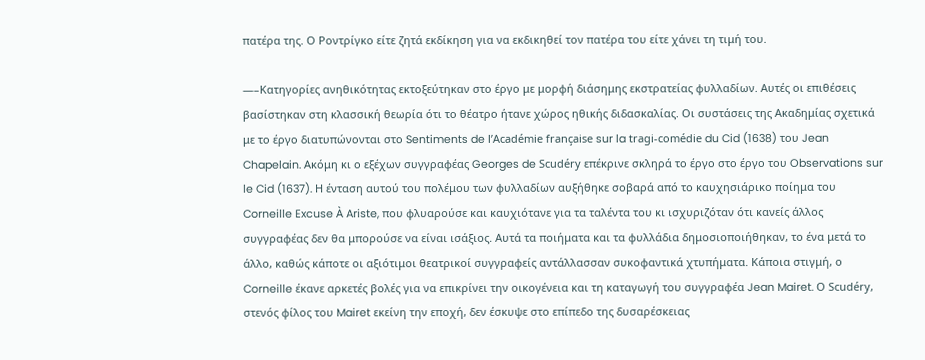πατέρα της. Ο Ροντρίγκο είτε ζητά εκδίκηση για να εκδικηθεί τον πατέρα του είτε χάνει τη τιμή του.

—–Κατηγορίες ανηθικότητας εκτοξεύτηκαν στο έργο με μορφή διάσημης εκστρατείας φυλλαδίων. Αυτές οι επιθέσεις βασίστηκαν στη κλασσική θεωρία ότι το θέατρο ήτανε χώρος ηθικής διδασκαλίας. Οι συστάσεις της Ακαδημίας σχετικά με το έργο διατυπώνονται στο Sentiments de l’Académie française sur la tragi-comédie du Cid (1638) του Jean Chapelain. Ακόμη κι ο εξέχων συγγραφέας Georges de Scudéry επέκρινε σκληρά το έργο στο έργο του Observations sur le Cid (1637). Η ένταση αυτού του πολέμου των φυλλαδίων αυξήθηκε σοβαρά από το καυχησιάρικο ποίημα του Corneille Excuse À Ariste, που φλυαρούσε και καυχιότανε για τα ταλέντα του κι ισχυριζόταν ότι κανείς άλλος συγγραφέας δεν θα μπορούσε να είναι ισάξιος. Αυτά τα ποιήματα και τα φυλλάδια δημοσιοποιήθηκαν, το ένα μετά το άλλο, καθώς κάποτε οι αξιότιμοι θεατρικοί συγγραφείς αντάλλασσαν συκοφαντικά χτυπήματα. Κάποια στιγμή, ο Corneille έκανε αρκετές βολές για να επικρίνει την οικογένεια και τη καταγωγή του συγγραφέα Jean Mairet. Ο Scudéry, στενός φίλος του Mairet εκείνη την εποχή, δεν έσκυψε στο επίπεδο της δυσαρέσκειας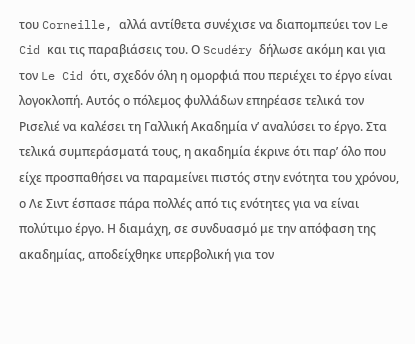του Corneille, αλλά αντίθετα συνέχισε να διαπομπεύει τον Le Cid και τις παραβιάσεις του. Ο Scudéry δήλωσε ακόμη και για τον Le Cid ότι, σχεδόν όλη η ομορφιά που περιέχει το έργο είναι λογοκλοπή. Αυτός ο πόλεμος φυλλάδων επηρέασε τελικά τον Ρισελιέ να καλέσει τη Γαλλική Ακαδημία ν’ αναλύσει το έργο. Στα τελικά συμπεράσματά τους, η ακαδημία έκρινε ότι παρ’ όλο που είχε προσπαθήσει να παραμείνει πιστός στην ενότητα του χρόνου, ο Λε Σιντ έσπασε πάρα πολλές από τις ενότητες για να είναι πολύτιμο έργο. Η διαμάχη, σε συνδυασμό με την απόφαση της ακαδημίας, αποδείχθηκε υπερβολική για τον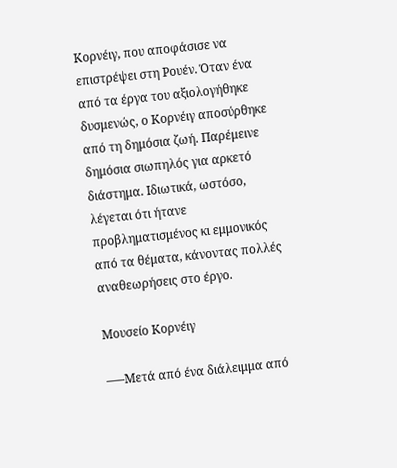Κορνέιγ, που αποφάσισε να επιστρέψει στη Ρουέν. Όταν ένα από τα έργα του αξιολογήθηκε δυσμενώς, ο Κορνέιγ αποσύρθηκε από τη δημόσια ζωή. Παρέμεινε δημόσια σιωπηλός για αρκετό διάστημα. Ιδιωτικά, ωστόσο, λέγεται ότι ήτανε προβληματισμένος κι εμμονικός από τα θέματα, κάνοντας πολλές αναθεωρήσεις στο έργο.

Μουσείο Κορνέιγ

—–Μετά από ένα διάλειμμα από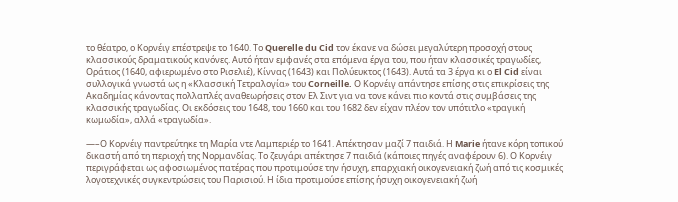το θέατρο, ο Κορνέιγ επέστρεψε το 1640. Το Querelle du Cid τον έκανε να δώσει μεγαλύτερη προσοχή στους κλασσικούς δραματικούς κανόνες. Αυτό ήταν εμφανές στα επόμενα έργα του, που ήταν κλασσικές τραγωδίες, Οράτιος (1640, αφιερωμένο στο Ρισελιέ), Κίννας (1643) και Πολύευκτος (1643). Αυτά τα 3 έργα κι ο El Cid είναι συλλογικά γνωστά ως η «Κλασσική Τετραλογία» του Corneille. Ο Κορνέιγ απάντησε επίσης στις επικρίσεις της Ακαδημίας κάνοντας πολλαπλές αναθεωρήσεις στον Eλ Σιντ για να τονε κάνει πιο κοντά στις συμβάσεις της κλασσικής τραγωδίας. Οι εκδόσεις του 1648, του 1660 και του 1682 δεν είχαν πλέον τον υπότιτλο «τραγική κωμωδία», αλλά «τραγωδία».

—–Ο Κορνέιγ παντρεύτηκε τη Μαρία ντε Λαμπεριέρ το 1641. Απέκτησαν μαζί 7 παιδιά. Η Marie ήτανε κόρη τοπικού δικαστή από τη περιοχή της Νορμανδίας. Το ζευγάρι απέκτησε 7 παιδιά (κάποιες πηγές αναφέρουν 6). Ο Κορνέιγ περιγράφεται ως αφοσιωμένος πατέρας που προτιμούσε την ήσυχη, επαρχιακή οικογενειακή ζωή από τις κοσμικές λογοτεχνικές συγκεντρώσεις του Παρισιού. Η ίδια προτιμούσε επίσης ήσυχη οικογενειακή ζωή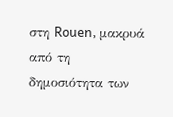στη Rouen, μακρυά από τη δημοσιότητα των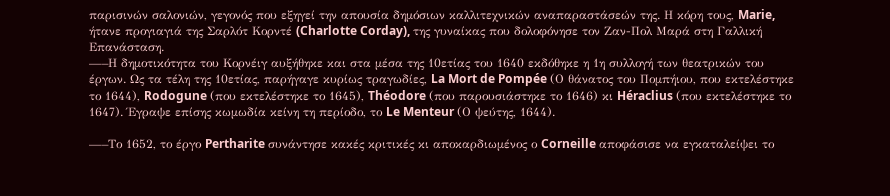παρισινών σαλονιών, γεγονός που εξηγεί την απουσία δημόσιων καλλιτεχνικών αναπαραστάσεών της. Η κόρη τους, Marie, ήτανε προγιαγιά της Σαρλότ Κορντέ (Charlotte Corday), της γυναίκας που δολοφόνησε τον Ζαν-Πολ Μαρά στη Γαλλική Επανάσταση.
—–Η δημοτικότητα του Κορνέιγ αυξήθηκε και στα μέσα της 10ετίας του 1640 εκδόθηκε η 1η συλλογή των θεατρικών του έργων. Ως τα τέλη της 10ετίας, παρήγαγε κυρίως τραγωδίες, La Mort de Pompée (Ο θάνατος του Πομπήιου, που εκτελέστηκε το 1644), Rodogune (που εκτελέστηκε το 1645), Théodore (που παρουσιάστηκε το 1646) κι Héraclius (που εκτελέστηκε το 1647). Έγραψε επίσης κωμωδία κείνη τη περίοδο, το Le Menteur (Ο ψεύτης, 1644).

—–Το 1652, το έργο Pertharite συνάντησε κακές κριτικές κι αποκαρδιωμένος ο Corneille αποφάσισε να εγκαταλείψει το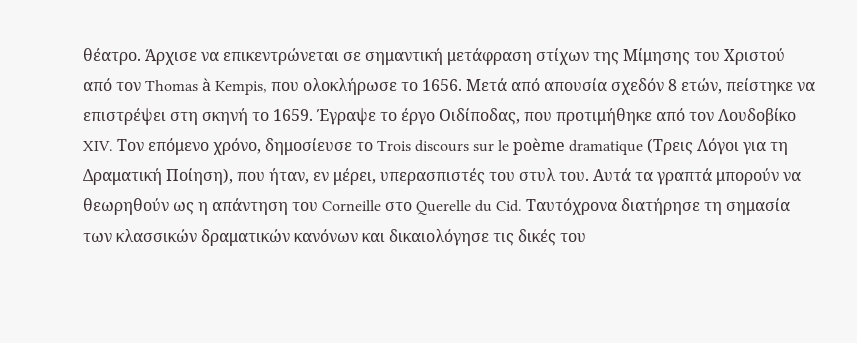θέατρο. Άρχισε να επικεντρώνεται σε σημαντική μετάφραση στίχων της Μίμησης του Χριστού από τον Thomas à Kempis, που ολοκλήρωσε το 1656. Μετά από απουσία σχεδόν 8 ετών, πείστηκε να επιστρέψει στη σκηνή το 1659. Έγραψε το έργο Οιδίποδας, που προτιμήθηκε από τον Λουδοβίκο XIV. Τον επόμενο χρόνο, δημοσίευσε το Trois discours sur le poème dramatique (Τρεις Λόγοι για τη Δραματική Ποίηση), που ήταν, εν μέρει, υπερασπιστές του στυλ του. Αυτά τα γραπτά μπορούν να θεωρηθούν ως η απάντηση του Corneille στο Querelle du Cid. Ταυτόχρονα διατήρησε τη σημασία των κλασσικών δραματικών κανόνων και δικαιολόγησε τις δικές του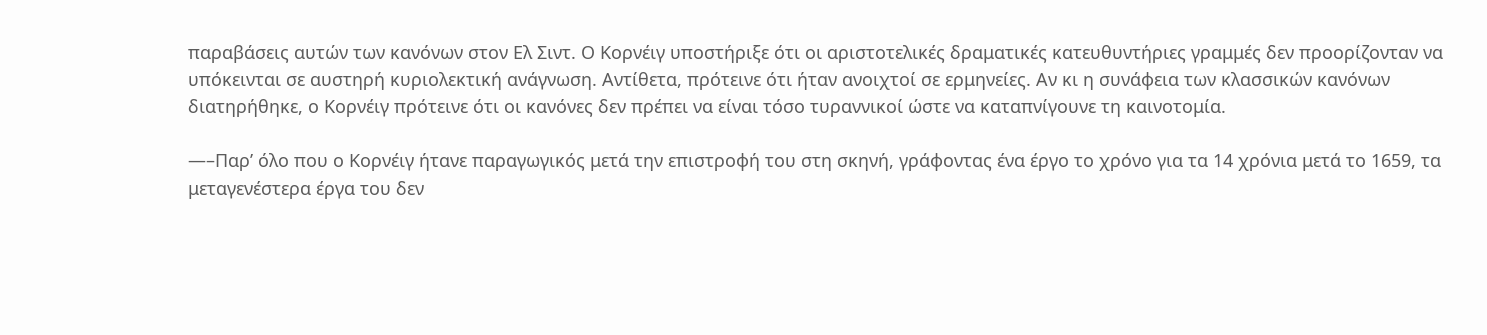παραβάσεις αυτών των κανόνων στον Ελ Σιντ. Ο Κορνέιγ υποστήριξε ότι οι αριστοτελικές δραματικές κατευθυντήριες γραμμές δεν προορίζονταν να υπόκεινται σε αυστηρή κυριολεκτική ανάγνωση. Αντίθετα, πρότεινε ότι ήταν ανοιχτοί σε ερμηνείες. Αν κι η συνάφεια των κλασσικών κανόνων διατηρήθηκε, ο Κορνέιγ πρότεινε ότι οι κανόνες δεν πρέπει να είναι τόσο τυραννικοί ώστε να καταπνίγουνε τη καινοτομία.

—–Παρ’ όλο που ο Κορνέιγ ήτανε παραγωγικός μετά την επιστροφή του στη σκηνή, γράφοντας ένα έργο το χρόνο για τα 14 χρόνια μετά το 1659, τα μεταγενέστερα έργα του δεν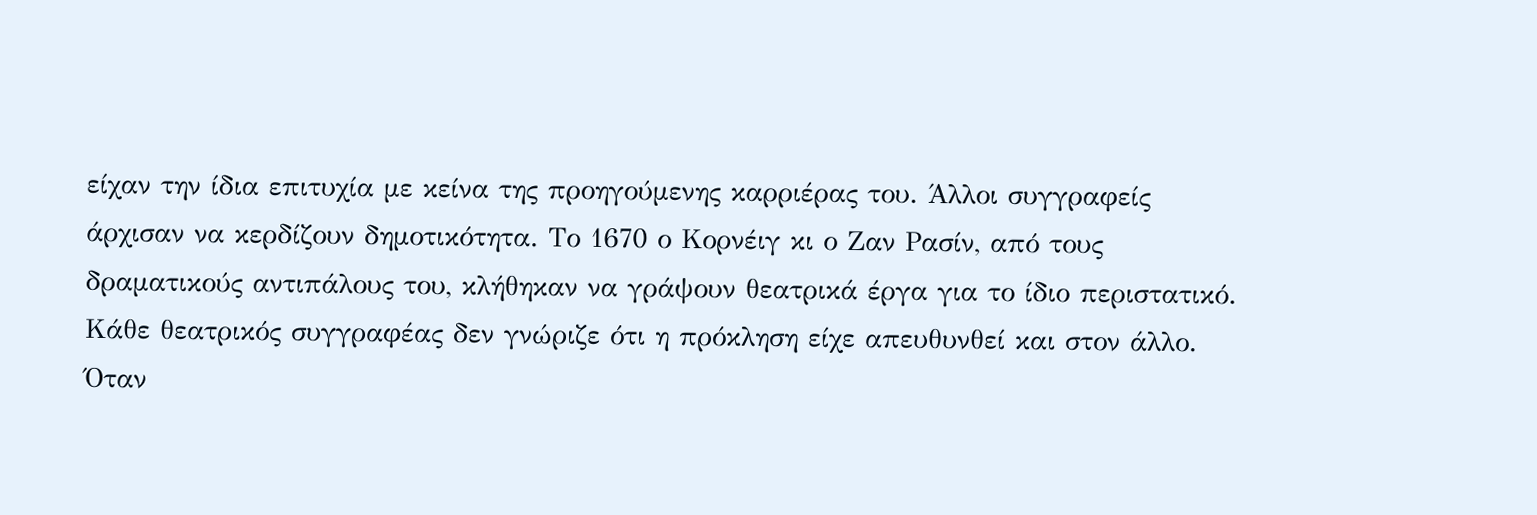είχαν την ίδια επιτυχία με κείνα της προηγούμενης καρριέρας του. Άλλοι συγγραφείς άρχισαν να κερδίζουν δημοτικότητα. Το 1670 ο Κορνέιγ κι ο Ζαν Ρασίν, από τους δραματικούς αντιπάλους του, κλήθηκαν να γράψουν θεατρικά έργα για το ίδιο περιστατικό. Κάθε θεατρικός συγγραφέας δεν γνώριζε ότι η πρόκληση είχε απευθυνθεί και στον άλλο. Όταν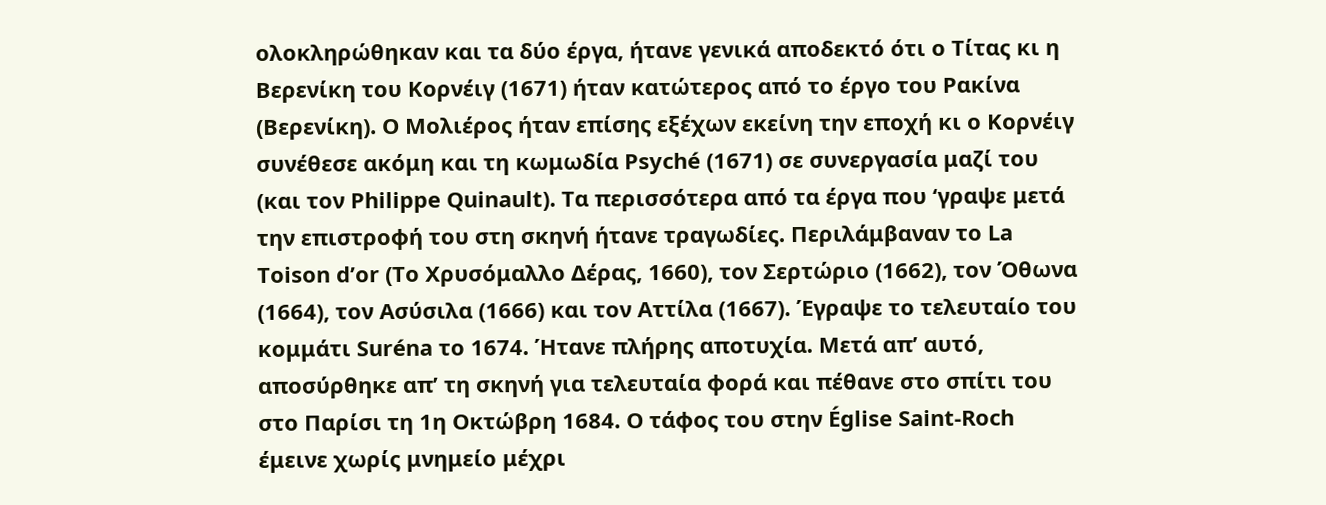ολοκληρώθηκαν και τα δύο έργα, ήτανε γενικά αποδεκτό ότι ο Τίτας κι η Βερενίκη του Κορνέιγ (1671) ήταν κατώτερος από το έργο του Ρακίνα (Βερενίκη). Ο Μολιέρος ήταν επίσης εξέχων εκείνη την εποχή κι ο Κορνέιγ συνέθεσε ακόμη και τη κωμωδία Psyché (1671) σε συνεργασία μαζί του (και τον Philippe Quinault). Τα περισσότερα από τα έργα που ‘γραψε μετά την επιστροφή του στη σκηνή ήτανε τραγωδίες. Περιλάμβαναν το La Toison d’or (Το Χρυσόμαλλο Δέρας, 1660), τον Σερτώριο (1662), τον Όθωνα (1664), τον Ασύσιλα (1666) και τον Αττίλα (1667). Έγραψε το τελευταίο του κομμάτι Suréna το 1674. Ήτανε πλήρης αποτυχία. Μετά απ’ αυτό, αποσύρθηκε απ’ τη σκηνή για τελευταία φορά και πέθανε στο σπίτι του στο Παρίσι τη 1η Οκτώβρη 1684. Ο τάφος του στην Église Saint-Roch έμεινε χωρίς μνημείο μέχρι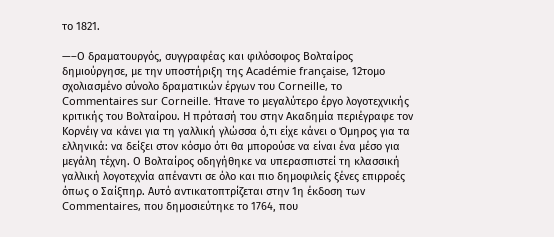το 1821.

—–Ο δραματουργός, συγγραφέας και φιλόσοφος Βολταίρος δημιούργησε, με την υποστήριξη της Académie française, 12τομο σχολιασμένο σύνολο δραματικών έργων του Corneille, το Commentaires sur Corneille. Ήτανe το μεγαλύτερο έργο λογοτεχνικής κριτικής του Βολταίρου. Η πρότασή του στην Ακαδημία περιέγραφε τον Κορνέιγ να κάνει για τη γαλλική γλώσσα ό,τι είχε κάνει ο Όμηρος για τα ελληνικά: να δείξει στον κόσμο ότι θα μπορούσε να είναι ένα μέσο για μεγάλη τέχνη. Ο Βολταίρος οδηγήθηκε να υπερασπιστεί τη κλασσική γαλλική λογοτεχνία απέναντι σε όλο και πιο δημοφιλείς ξένες επιρροές όπως ο Σαίξπηρ. Αυτό αντικατοπτρίζεται στην 1η έκδοση των Commentaires, που δημοσιεύτηκε το 1764, που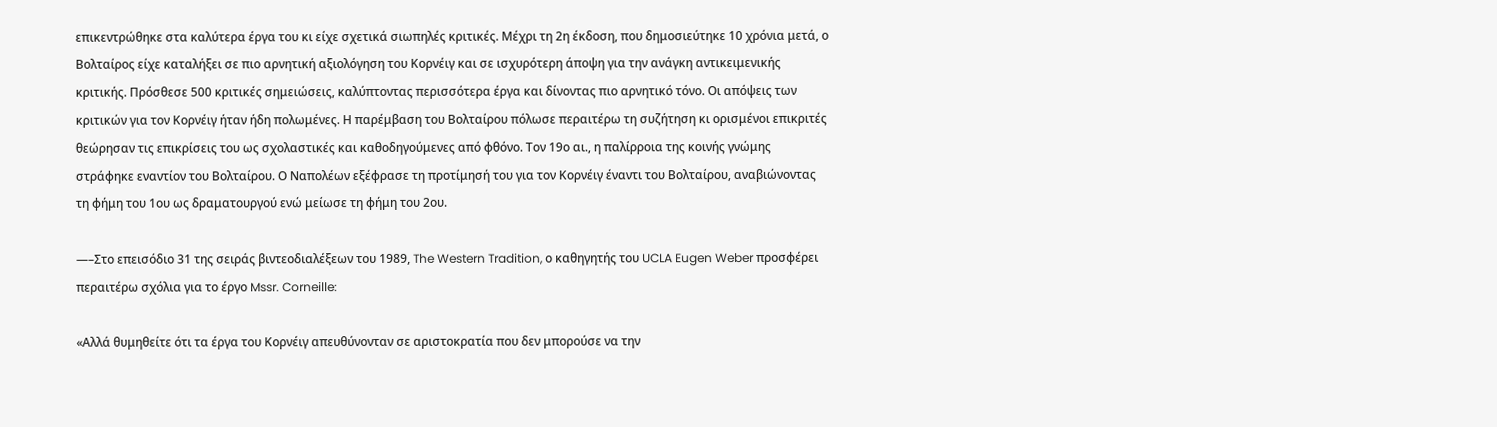επικεντρώθηκε στα καλύτερα έργα του κι είχε σχετικά σιωπηλές κριτικές. Μέχρι τη 2η έκδοση, που δημοσιεύτηκε 10 χρόνια μετά, ο Βολταίρος είχε καταλήξει σε πιο αρνητική αξιολόγηση του Κορνέιγ και σε ισχυρότερη άποψη για την ανάγκη αντικειμενικής κριτικής. Πρόσθεσε 500 κριτικές σημειώσεις, καλύπτοντας περισσότερα έργα και δίνοντας πιο αρνητικό τόνο. Οι απόψεις των κριτικών για τον Κορνέιγ ήταν ήδη πολωμένες. Η παρέμβαση του Βολταίρου πόλωσε περαιτέρω τη συζήτηση κι ορισμένοι επικριτές θεώρησαν τις επικρίσεις του ως σχολαστικές και καθοδηγούμενες από φθόνο. Τον 19ο αι., η παλίρροια της κοινής γνώμης στράφηκε εναντίον του Βολταίρου. Ο Ναπολέων εξέφρασε τη προτίμησή του για τον Κορνέιγ έναντι του Βολταίρου, αναβιώνοντας τη φήμη του 1ου ως δραματουργού ενώ μείωσε τη φήμη του 2ου.

—–Στο επεισόδιο 31 της σειράς βιντεοδιαλέξεων του 1989, The Western Tradition, ο καθηγητής του UCLA Eugen Weber προσφέρει περαιτέρω σχόλια για το έργο Mssr. Corneille:

«Αλλά θυμηθείτε ότι τα έργα του Κορνέιγ απευθύνονταν σε αριστοκρατία που δεν μπορούσε να την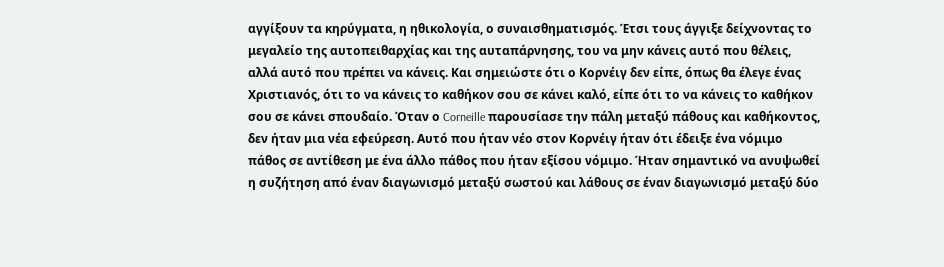αγγίξουν τα κηρύγματα, η ηθικολογία, ο συναισθηματισμός. Έτσι τους άγγιξε δείχνοντας το μεγαλείο της αυτοπειθαρχίας και της αυταπάρνησης, του να μην κάνεις αυτό που θέλεις, αλλά αυτό που πρέπει να κάνεις. Και σημειώστε ότι ο Κορνέιγ δεν είπε, όπως θα έλεγε ένας Χριστιανός, ότι το να κάνεις το καθήκον σου σε κάνει καλό, είπε ότι το να κάνεις το καθήκον σου σε κάνει σπουδαίο. Όταν ο Corneille παρουσίασε την πάλη μεταξύ πάθους και καθήκοντος, δεν ήταν μια νέα εφεύρεση. Αυτό που ήταν νέο στον Κορνέιγ ήταν ότι έδειξε ένα νόμιμο πάθος σε αντίθεση με ένα άλλο πάθος που ήταν εξίσου νόμιμο. Ήταν σημαντικό να ανυψωθεί η συζήτηση από έναν διαγωνισμό μεταξύ σωστού και λάθους σε έναν διαγωνισμό μεταξύ δύο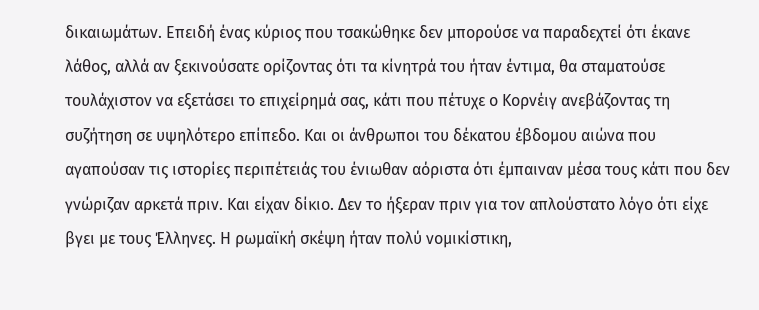δικαιωμάτων. Επειδή ένας κύριος που τσακώθηκε δεν μπορούσε να παραδεχτεί ότι έκανε λάθος, αλλά αν ξεκινούσατε ορίζοντας ότι τα κίνητρά του ήταν έντιμα, θα σταματούσε τουλάχιστον να εξετάσει το επιχείρημά σας, κάτι που πέτυχε ο Κορνέιγ ανεβάζοντας τη συζήτηση σε υψηλότερο επίπεδο. Και οι άνθρωποι του δέκατου έβδομου αιώνα που αγαπούσαν τις ιστορίες περιπέτειάς του ένιωθαν αόριστα ότι έμπαιναν μέσα τους κάτι που δεν γνώριζαν αρκετά πριν. Και είχαν δίκιο. Δεν το ήξεραν πριν για τον απλούστατο λόγο ότι είχε βγει με τους Έλληνες. Η ρωμαϊκή σκέψη ήταν πολύ νομικίστικη,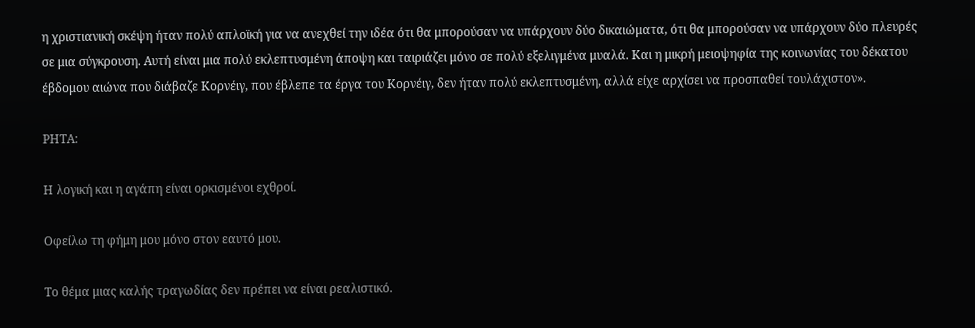η χριστιανική σκέψη ήταν πολύ απλοϊκή για να ανεχθεί την ιδέα ότι θα μπορούσαν να υπάρχουν δύο δικαιώματα, ότι θα μπορούσαν να υπάρχουν δύο πλευρές σε μια σύγκρουση. Αυτή είναι μια πολύ εκλεπτυσμένη άποψη και ταιριάζει μόνο σε πολύ εξελιγμένα μυαλά. Και η μικρή μειοψηφία της κοινωνίας του δέκατου έβδομου αιώνα που διάβαζε Κορνέιγ, που έβλεπε τα έργα του Κορνέιγ, δεν ήταν πολύ εκλεπτυσμένη, αλλά είχε αρχίσει να προσπαθεί τουλάχιστον».

ΡΗΤΑ:

Η λογική και η αγάπη είναι ορκισμένοι εχθροί.

Οφείλω τη φήμη μου μόνο στον εαυτό μου.

Το θέμα μιας καλής τραγωδίας δεν πρέπει να είναι ρεαλιστικό.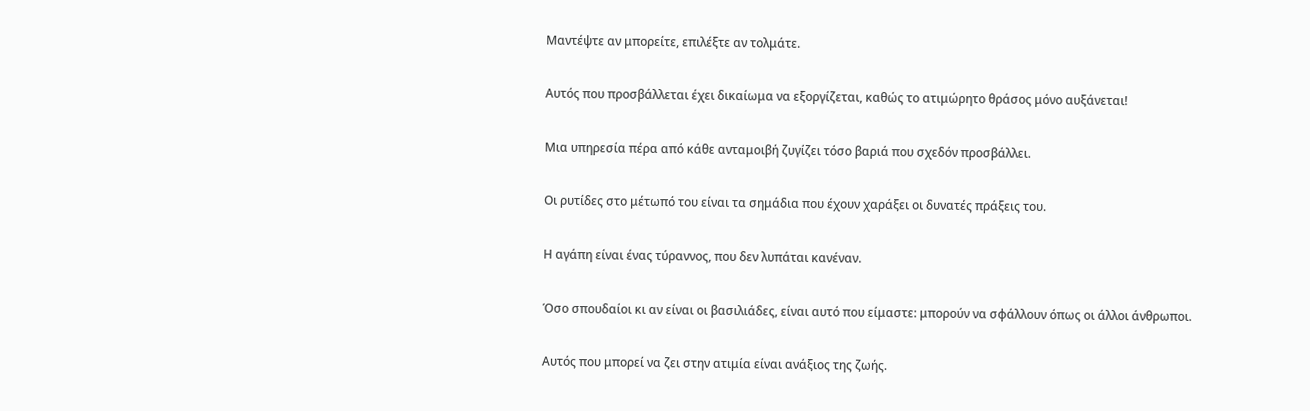Μαντέψτε αν μπορείτε, επιλέξτε αν τολμάτε.

Αυτός που προσβάλλεται έχει δικαίωμα να εξοργίζεται, καθώς το ατιμώρητο θράσος μόνο αυξάνεται!

Μια υπηρεσία πέρα από κάθε ανταμοιβή ζυγίζει τόσο βαριά που σχεδόν προσβάλλει.

Οι ρυτίδες στο μέτωπό του είναι τα σημάδια που έχουν χαράξει οι δυνατές πράξεις του.

Η αγάπη είναι ένας τύραννος, που δεν λυπάται κανέναν.

Όσο σπουδαίοι κι αν είναι οι βασιλιάδες, είναι αυτό που είμαστε: μπορούν να σφάλλουν όπως οι άλλοι άνθρωποι.

Αυτός που μπορεί να ζει στην ατιμία είναι ανάξιος της ζωής.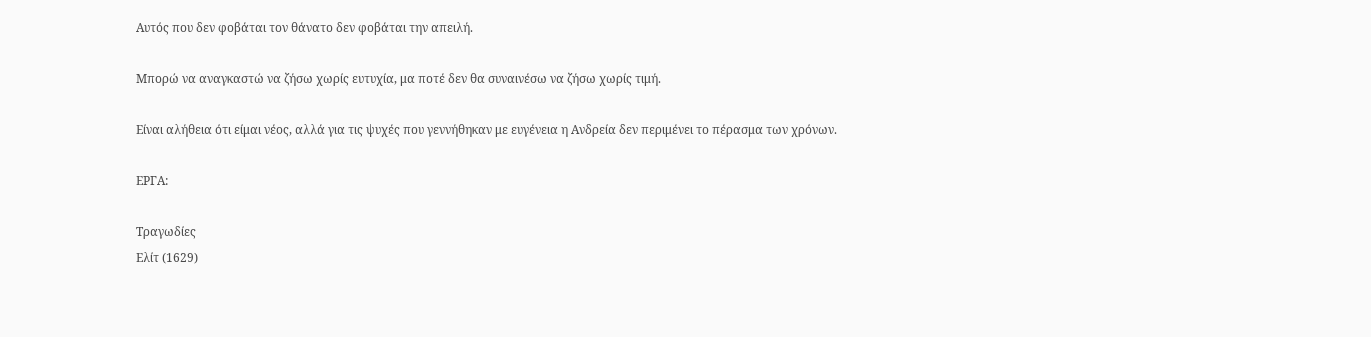Αυτός που δεν φοβάται τον θάνατο δεν φοβάται την απειλή.

Μπορώ να αναγκαστώ να ζήσω χωρίς ευτυχία, μα ποτέ δεν θα συναινέσω να ζήσω χωρίς τιμή.

Είναι αλήθεια ότι είμαι νέος, αλλά για τις ψυχές που γεννήθηκαν με ευγένεια η Ανδρεία δεν περιμένει το πέρασμα των χρόνων.

ΕΡΓΑ:

Τραγωδίες
Ελίτ (1629)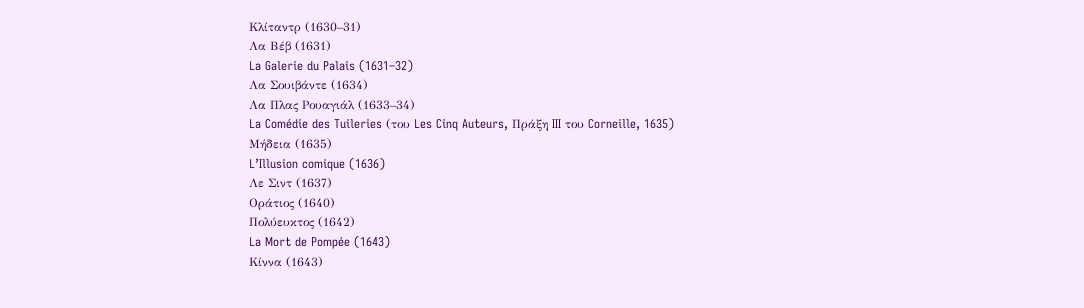Κλίταντρ (1630–31)
Λα Βέβ (1631)
La Galerie du Palais (1631–32)
Λα Σουιβάντε (1634)
Λα Πλας Ρουαγιάλ (1633–34)
La Comédie des Tuileries (του Les Cinq Auteurs, Πράξη III του Corneille, 1635)
Μήδεια (1635)
L’Illusion comique (1636)
Λε Σιντ (1637)
Οράτιος (1640)
Πολύευκτος (1642)
La Mort de Pompée (1643)
Κίννα (1643)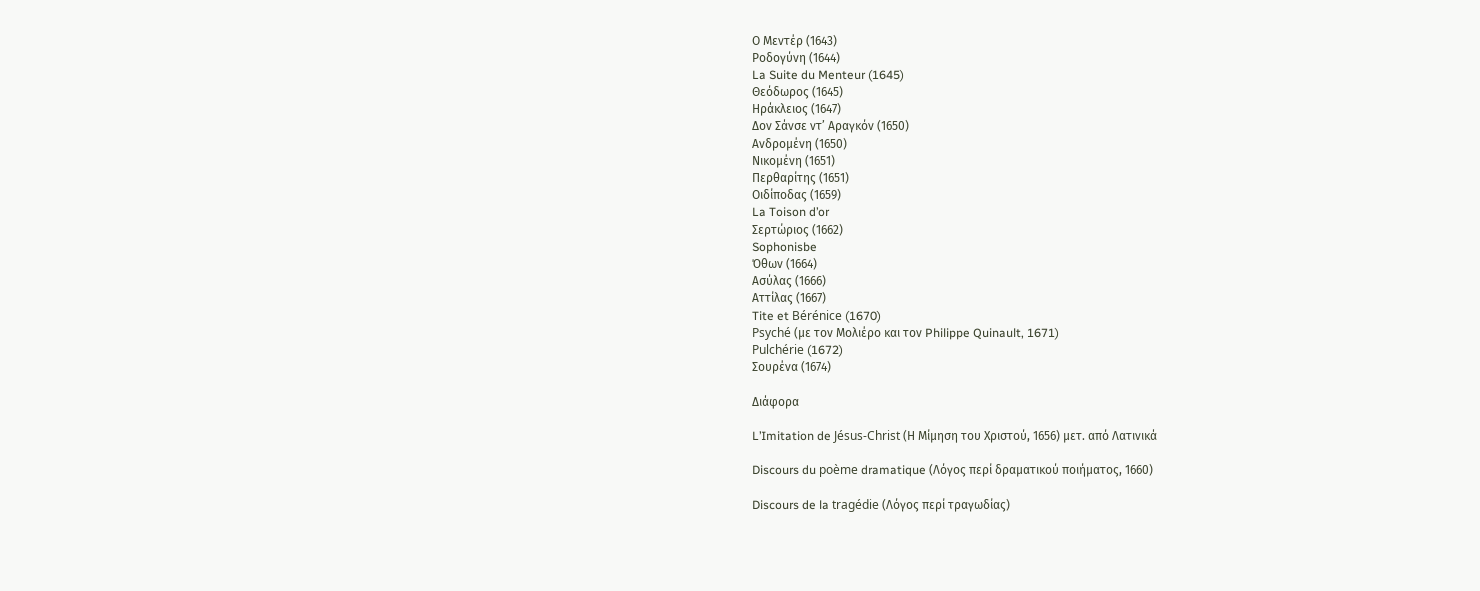Ο Μεντέρ (1643)
Ροδογύνη (1644)
La Suite du Menteur (1645)
Θεόδωρος (1645)
Ηράκλειος (1647)
Δον Σάνσε ντ’ Αραγκόν (1650)
Ανδρομένη (1650)
Νικομένη (1651)
Περθαρίτης (1651)
Οιδίποδας (1659)
La Toison d’or
Σερτώριος (1662)
Sophonisbe
Όθων (1664)
Ασύλας (1666)
Αττίλας (1667)
Tite et Bérénice (1670)
Psyché (με τον Μολιέρο και τον Philippe Quinault, 1671)
Pulchérie (1672)
Σουρένα (1674)

Διάφορα

L’Imitation de Jésus-Christ (Η Μίμηση του Χριστού, 1656) μετ. από Λατινικά

Discours du poème dramatique (Λόγος περί δραματικού ποιήματος, 1660)

Discours de la tragédie (Λόγος περί τραγωδίας)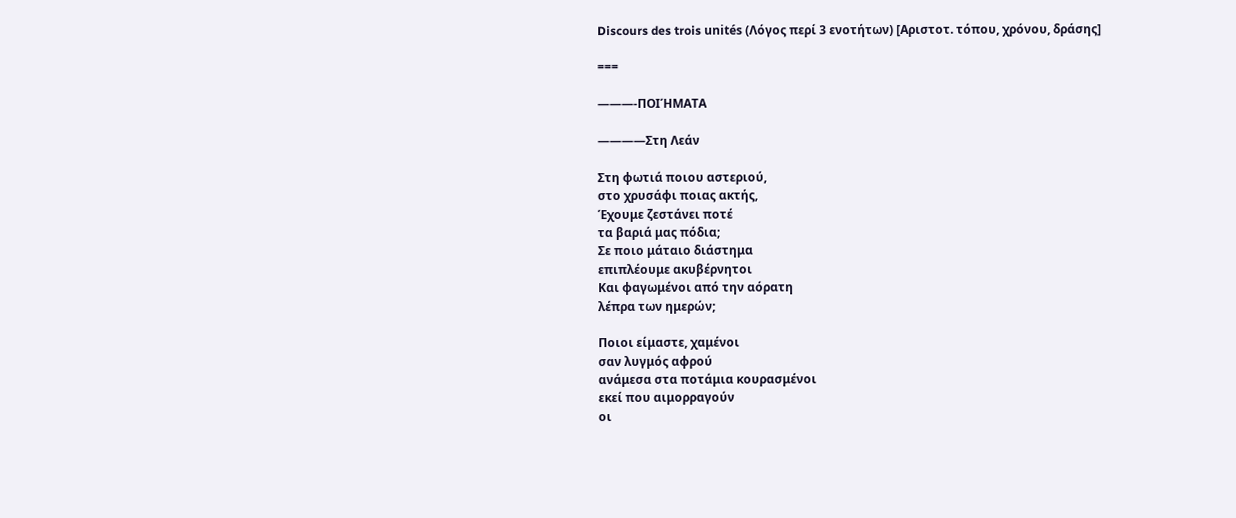Discours des trois unités (Λόγος περί 3 ενοτήτων) [Αριστοτ. τόπου, χρόνου, δράσης]

===

———-ΠΟΙΉΜΑΤΑ

————Στη Λεάν

Στη φωτιά ποιου αστεριού,
στο χρυσάφι ποιας ακτής,
Έχουμε ζεστάνει ποτέ
τα βαριά μας πόδια;
Σε ποιο μάταιο διάστημα
επιπλέουμε ακυβέρνητοι
Και φαγωμένοι από την αόρατη
λέπρα των ημερών;

Ποιοι είμαστε, χαμένοι
σαν λυγμός αφρού
ανάμεσα στα ποτάμια κουρασμένοι
εκεί που αιμορραγούν
οι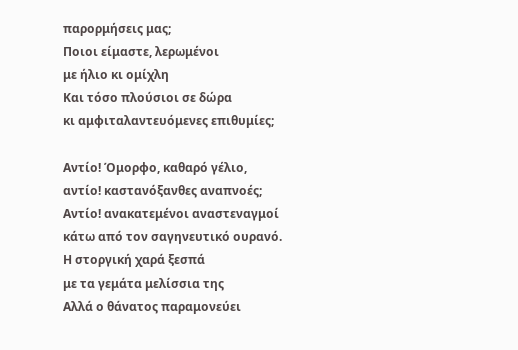παρορμήσεις μας;
Ποιοι είμαστε, λερωμένοι
με ήλιο κι ομίχλη
Και τόσο πλούσιοι σε δώρα
κι αμφιταλαντευόμενες επιθυμίες;

Αντίο! Όμορφο, καθαρό γέλιο,
αντίο! καστανόξανθες αναπνοές;
Αντίο! ανακατεμένοι αναστεναγμοί
κάτω από τον σαγηνευτικό ουρανό.
Η στοργική χαρά ξεσπά
με τα γεμάτα μελίσσια της
Αλλά ο θάνατος παραμονεύει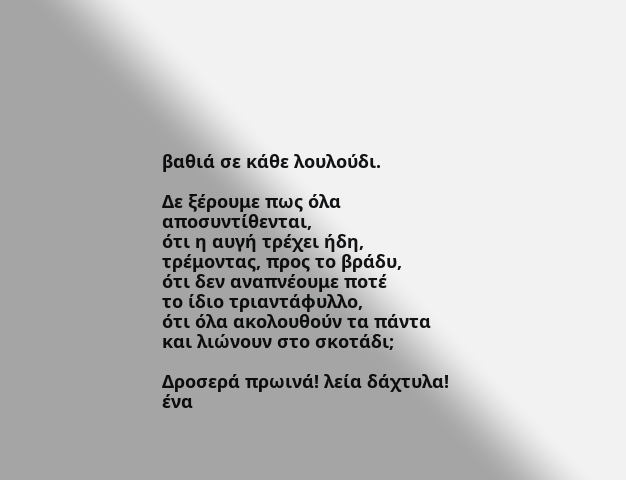βαθιά σε κάθε λουλούδι.

Δε ξέρουμε πως όλα αποσυντίθενται,
ότι η αυγή τρέχει ήδη,
τρέμοντας, προς το βράδυ,
ότι δεν αναπνέουμε ποτέ
το ίδιο τριαντάφυλλο,
ότι όλα ακολουθούν τα πάντα
και λιώνουν στο σκοτάδι;

Δροσερά πρωινά! λεία δάχτυλα!
ένα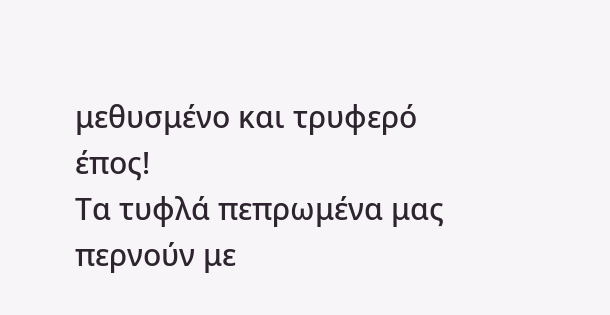μεθυσμένο και τρυφερό έπος!
Τα τυφλά πεπρωμένα μας
περνούν με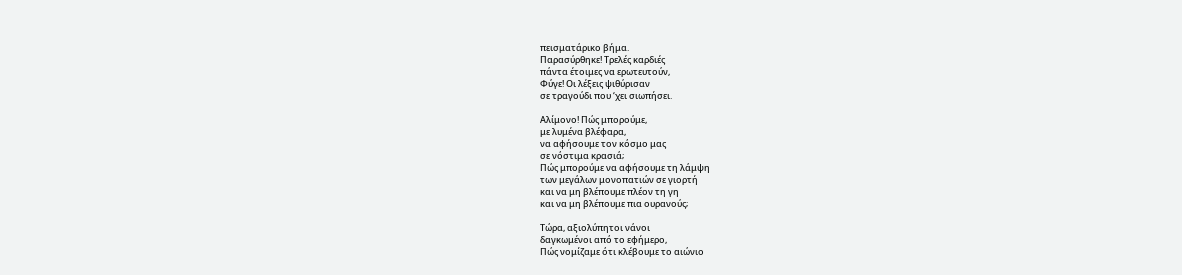πεισματάρικο βήμα.
Παρασύρθηκε! Τρελές καρδιές
πάντα έτοιμες να ερωτευτούν,
Φύγε! Οι λέξεις ψιθύρισαν
σε τραγούδι που ‘χει σιωπήσει.

Αλίμονο! Πώς μπορούμε,
με λυμένα βλέφαρα,
να αφήσουμε τον κόσμο μας
σε νόστιμα κρασιά;
Πώς μπορούμε να αφήσουμε τη λάμψη
των μεγάλων μονοπατιών σε γιορτή
και να μη βλέπουμε πλέον τη γη
και να μη βλέπουμε πια ουρανούς;

Τώρα, αξιολύπητοι νάνοι
δαγκωμένοι από το εφήμερο,
Πώς νομίζαμε ότι κλέβουμε το αιώνιο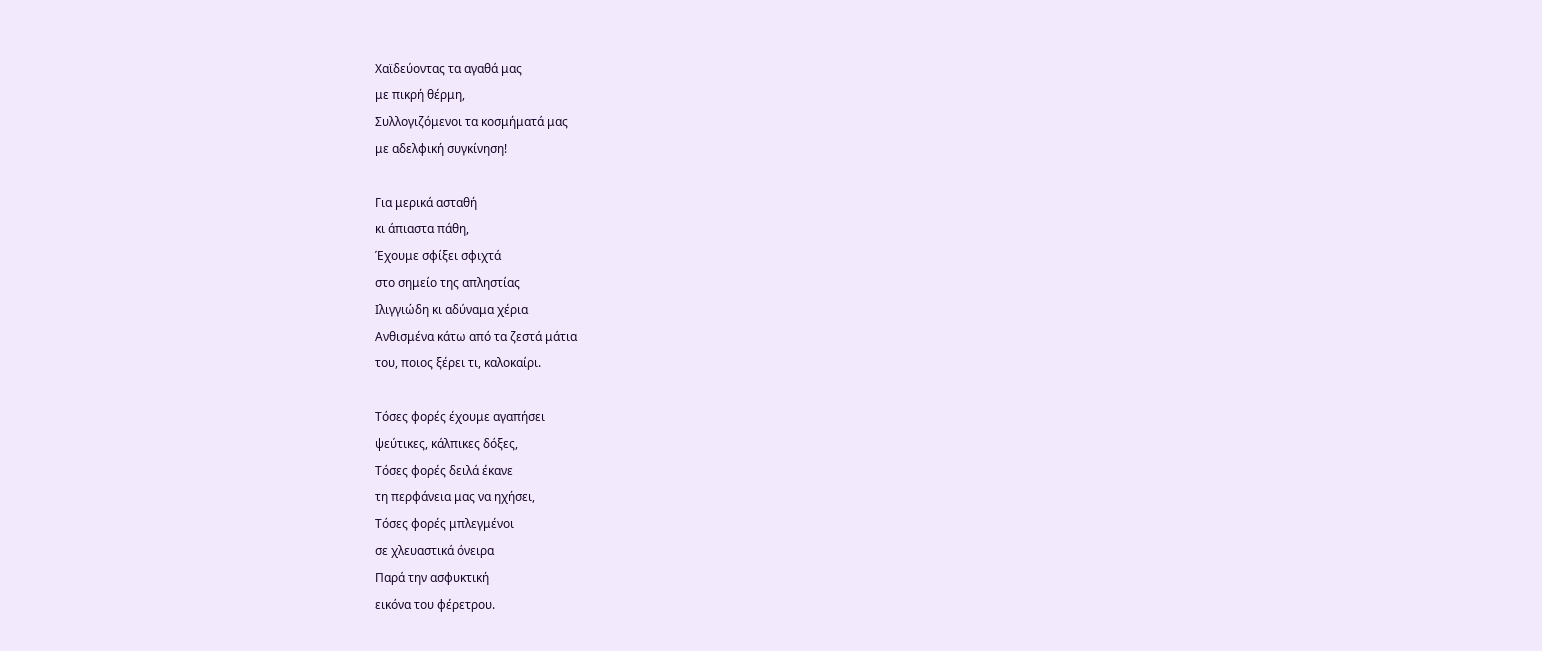Χαϊδεύοντας τα αγαθά μας
με πικρή θέρμη,
Συλλογιζόμενοι τα κοσμήματά μας
με αδελφική συγκίνηση!

Για μερικά ασταθή
κι άπιαστα πάθη,
Έχουμε σφίξει σφιχτά
στο σημείο της απληστίας
Ιλιγγιώδη κι αδύναμα χέρια
Ανθισμένα κάτω από τα ζεστά μάτια
του, ποιος ξέρει τι, καλοκαίρι.

Τόσες φορές έχουμε αγαπήσει
ψεύτικες, κάλπικες δόξες,
Τόσες φορές δειλά έκανε
τη περφάνεια μας να ηχήσει,
Τόσες φορές μπλεγμένοι
σε χλευαστικά όνειρα
Παρά την ασφυκτική
εικόνα του φέρετρου.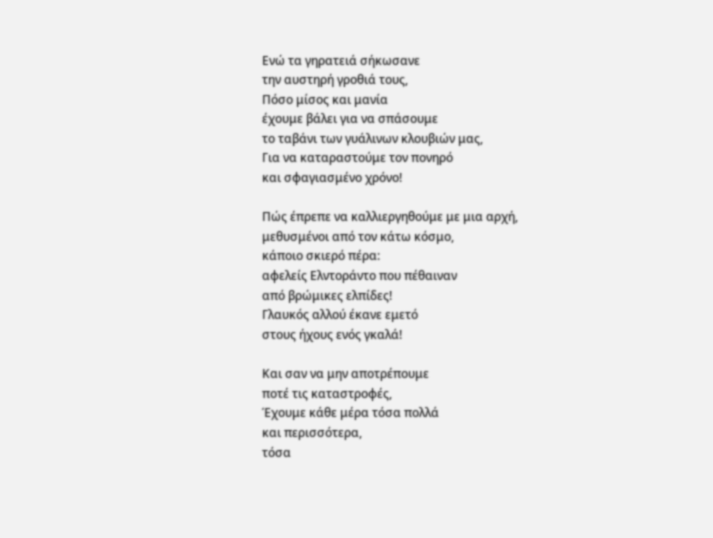Ενώ τα γηρατειά σήκωσανε
την αυστηρή γροθιά τους,
Πόσο μίσος και μανία
έχουμε βάλει για να σπάσουμε
το ταβάνι των γυάλινων κλουβιών μας,
Για να καταραστούμε τον πονηρό
και σφαγιασμένο χρόνο!

Πώς έπρεπε να καλλιεργηθούμε με μια αρχή,
μεθυσμένοι από τον κάτω κόσμο,
κάποιο σκιερό πέρα:
αφελείς Ελντοράντο που πέθαιναν
από βρώμικες ελπίδες!
Γλαυκός αλλού έκανε εμετό
στους ήχους ενός γκαλά!

Και σαν να μην αποτρέπουμε
ποτέ τις καταστροφές,
Έχουμε κάθε μέρα τόσα πολλά
και περισσότερα,
τόσα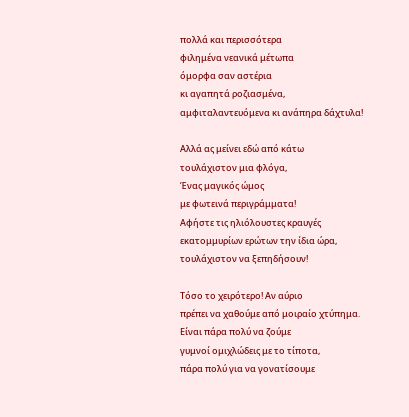πολλά και περισσότερα
φιλημένα νεανικά μέτωπα
όμορφα σαν αστέρια
κι αγαπητά ροζιασμένα,
αμφιταλαντευόμενα κι ανάπηρα δάχτυλα!

Αλλά ας μείνει εδώ από κάτω
τουλάχιστον μια φλόγα,
Ένας μαγικός ώμος
με φωτεινά περιγράμματα!
Αφήστε τις ηλιόλουστες κραυγές
εκατομμυρίων ερώτων την ίδια ώρα,
τουλάχιστον να ξεπηδήσουν!

Τόσο το χειρότερο! Αν αύριο
πρέπει να χαθούμε από μοιραίο χτύπημα.
Είναι πάρα πολύ να ζούμε
γυμνοί ομιχλώδεις με το τίποτα,
πάρα πολύ για να γονατίσουμε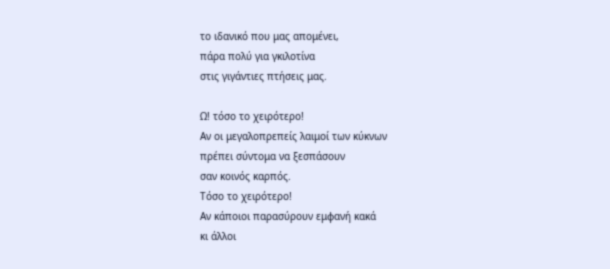το ιδανικό που μας απομένει,
πάρα πολύ για γκιλοτίνα
στις γιγάντιες πτήσεις μας.

Ω! τόσο το χειρότερο!
Αν οι μεγαλοπρεπείς λαιμοί των κύκνων
πρέπει σύντομα να ξεσπάσουν
σαν κοινός καρπός.
Τόσο το χειρότερο!
Αν κάποιοι παρασύρουν εμφανή κακά
κι άλλοι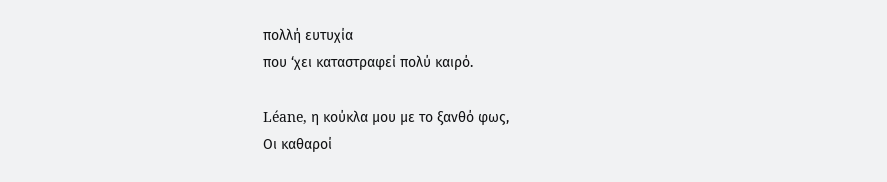πολλή ευτυχία
που ‘χει καταστραφεί πολύ καιρό.

Léane, η κούκλα μου με το ξανθό φως,
Οι καθαροί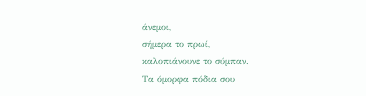άνεμοι,
σήμερα το πρωί,
καλοπιάνουνε το σύμπαν.
Τα όμορφα πόδια σου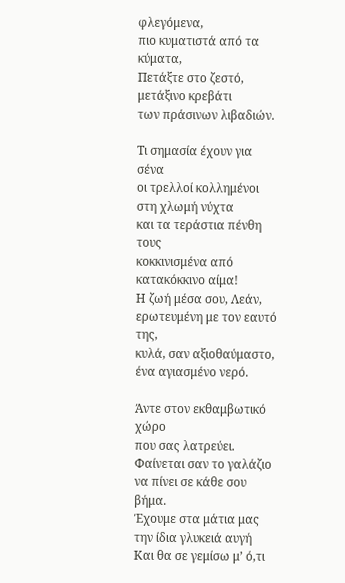φλεγόμενα,
πιο κυματιστά από τα κύματα,
Πετάξτε στο ζεστό, μετάξινο κρεβάτι
των πράσινων λιβαδιών.

Τι σημασία έχουν για σένα
οι τρελλοί κολλημένοι στη χλωμή νύχτα
και τα τεράστια πένθη τους
κοκκινισμένα από κατακόκκινο αίμα!
Η ζωή μέσα σου, Λεάν,
ερωτευμένη με τον εαυτό της,
κυλά, σαν αξιοθαύμαστο,
ένα αγιασμένο νερό.

Άντε στον εκθαμβωτικό χώρο
που σας λατρεύει.
Φαίνεται σαν το γαλάζιο
να πίνει σε κάθε σου βήμα.
Έχουμε στα μάτια μας
την ίδια γλυκειά αυγή
Και θα σε γεμίσω μ’ ό,τι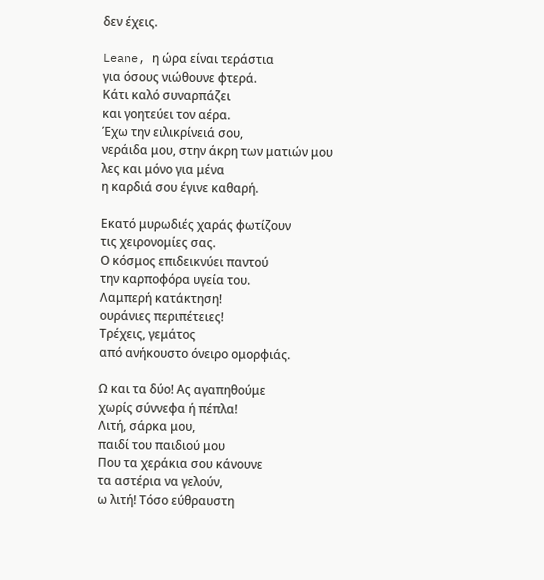δεν έχεις.

Leane, η ώρα είναι τεράστια
για όσους νιώθουνε φτερά.
Κάτι καλό συναρπάζει
και γοητεύει τον αέρα.
Έχω την ειλικρίνειά σου,
νεράιδα μου, στην άκρη των ματιών μου
λες και μόνο για μένα
η καρδιά σου έγινε καθαρή.

Εκατό μυρωδιές χαράς φωτίζουν
τις χειρονομίες σας.
Ο κόσμος επιδεικνύει παντού
την καρποφόρα υγεία του.
Λαμπερή κατάκτηση!
ουράνιες περιπέτειες!
Τρέχεις, γεμάτος
από ανήκουστο όνειρο ομορφιάς.

Ω και τα δύο! Ας αγαπηθούμε
χωρίς σύννεφα ή πέπλα!
Λιτή, σάρκα μου,
παιδί του παιδιού μου
Που τα χεράκια σου κάνουνε
τα αστέρια να γελούν,
ω λιτή! Τόσο εύθραυστη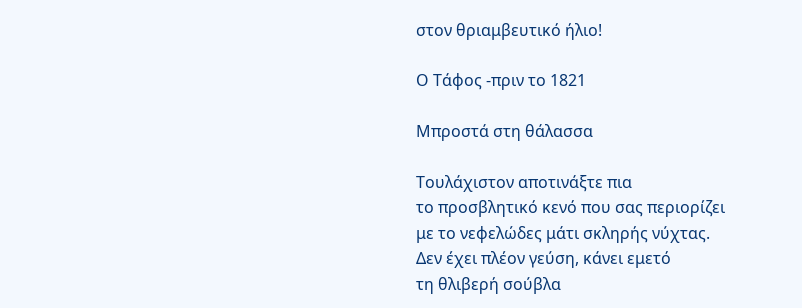στον θριαμβευτικό ήλιο!

Ο Τάφος -πριν το 1821

Μπροστά στη θάλασσα

Τουλάχιστον αποτινάξτε πια
το προσβλητικό κενό που σας περιορίζει
με το νεφελώδες μάτι σκληρής νύχτας.
Δεν έχει πλέον γεύση, κάνει εμετό
τη θλιβερή σούβλα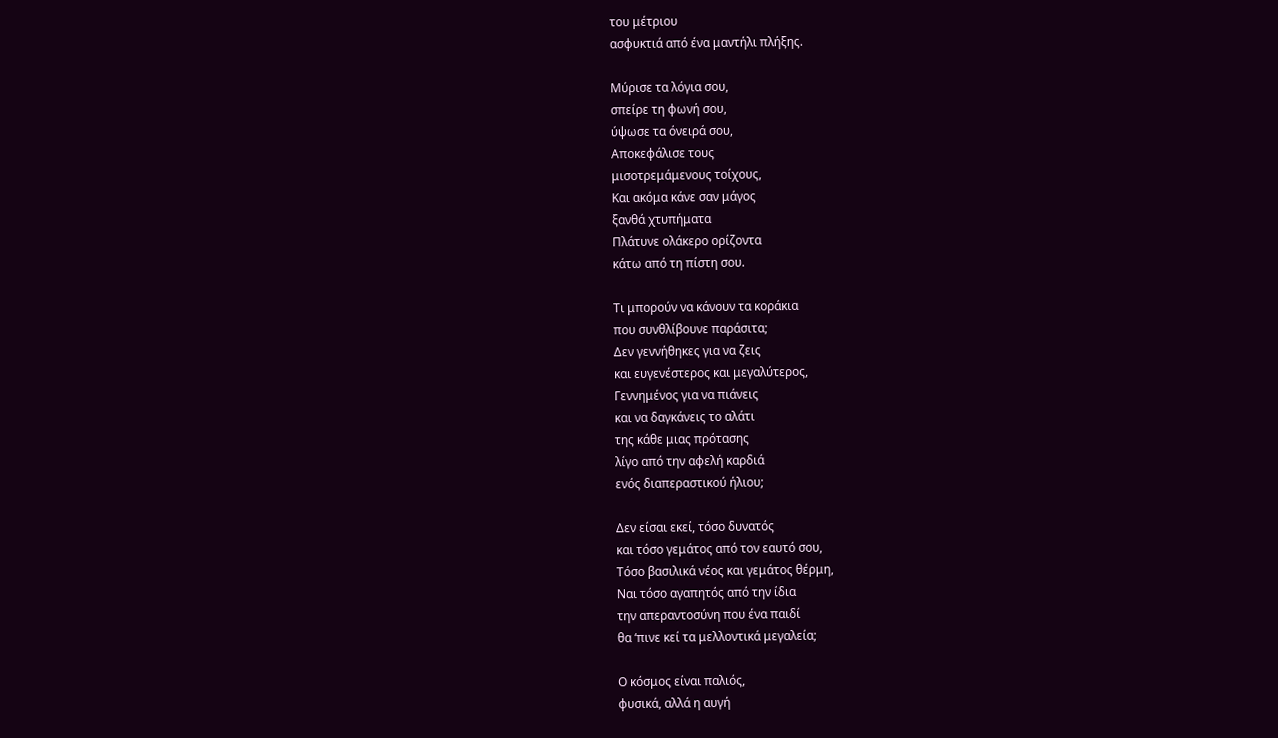του μέτριου
ασφυκτιά από ένα μαντήλι πλήξης.

Μύρισε τα λόγια σου,
σπείρε τη φωνή σου,
ύψωσε τα όνειρά σου,
Αποκεφάλισε τους
μισοτρεμάμενους τοίχους,
Και ακόμα κάνε σαν μάγος
ξανθά χτυπήματα
Πλάτυνε ολάκερο ορίζοντα
κάτω από τη πίστη σου.

Τι μπορούν να κάνουν τα κοράκια
που συνθλίβουνε παράσιτα;
Δεν γεννήθηκες για να ζεις
και ευγενέστερος και μεγαλύτερος,
Γεννημένος για να πιάνεις
και να δαγκάνεις το αλάτι
της κάθε μιας πρότασης
λίγο από την αφελή καρδιά
ενός διαπεραστικού ήλιου;

Δεν είσαι εκεί, τόσο δυνατός
και τόσο γεμάτος από τον εαυτό σου,
Τόσο βασιλικά νέος και γεμάτος θέρμη,
Ναι τόσο αγαπητός από την ίδια
την απεραντοσύνη που ένα παιδί
θα ‘πινε κεί τα μελλοντικά μεγαλεία;

Ο κόσμος είναι παλιός,
φυσικά, αλλά η αυγή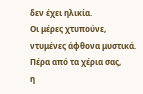δεν έχει ηλικία.
Οι μέρες χτυπούνε,
ντυμένες άφθονα μυστικά.
Πέρα από τα χέρια σας,
η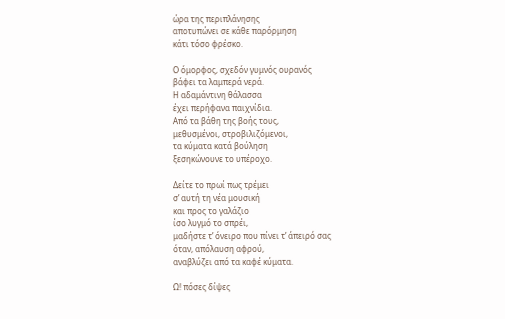ώρα της περιπλάνησης
αποτυπώνει σε κάθε παρόρμηση
κάτι τόσο φρέσκο.

Ο όμορφος, σχεδόν γυμνός ουρανός
βάφει τα λαμπερά νερά.
Η αδαμάντινη θάλασσα
έχει περήφανα παιχνίδια.
Από τα βάθη της βοής τους,
μεθυσμένοι, στροβιλιζόμενοι,
τα κύματα κατά βούληση
ξεσηκώνουνε το υπέροχο.

Δείτε το πρωί πως τρέμει
σ’ αυτή τη νέα μουσική
και προς το γαλάζιο
ίσο λυγμό το σπρέι,
μαδήστε τ’ όνειρο που πίνει τ’ άπειρό σας
όταν, απόλαυση αφρού,
αναβλύζει από τα καφέ κύματα.

Ω! πόσες δίψες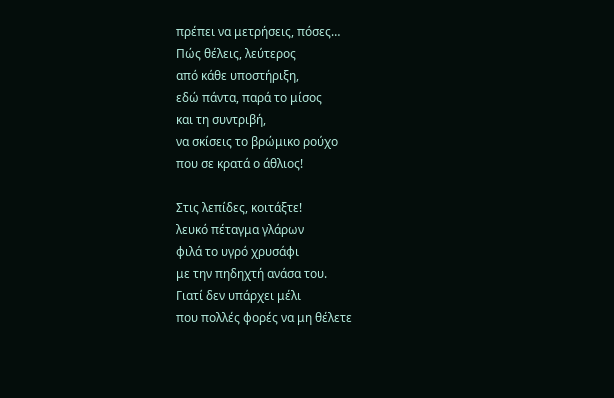πρέπει να μετρήσεις, πόσες…
Πώς θέλεις, λεύτερος
από κάθε υποστήριξη,
εδώ πάντα, παρά το μίσος
και τη συντριβή,
να σκίσεις το βρώμικο ρούχο
που σε κρατά ο άθλιος!

Στις λεπίδες, κοιτάξτε!
λευκό πέταγμα γλάρων
φιλά το υγρό χρυσάφι
με την πηδηχτή ανάσα του.
Γιατί δεν υπάρχει μέλι
που πολλές φορές να μη θέλετε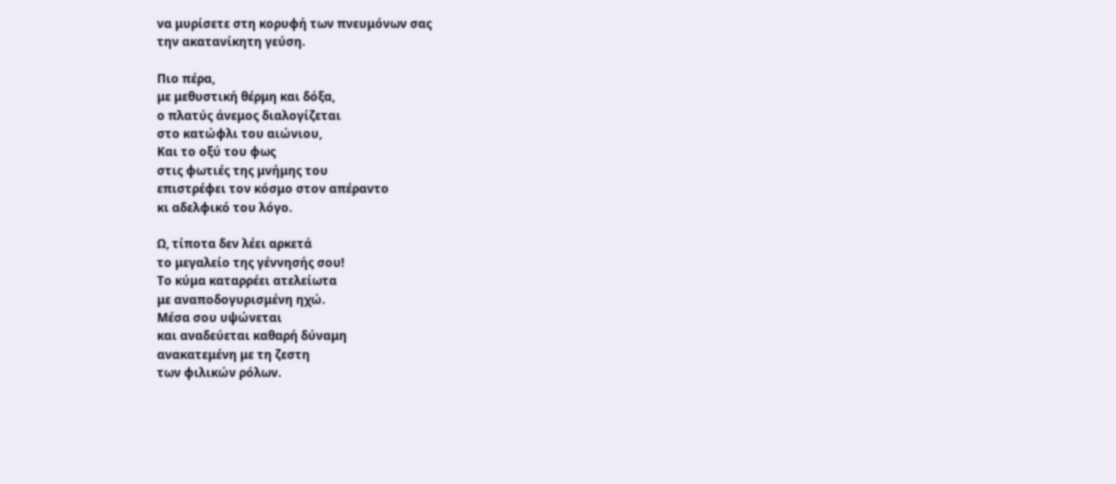να μυρίσετε στη κορυφή των πνευμόνων σας
την ακατανίκητη γεύση.

Πιο πέρα,
με μεθυστική θέρμη και δόξα,
ο πλατύς άνεμος διαλογίζεται
στο κατώφλι του αιώνιου,
Και το οξύ του φως
στις φωτιές της μνήμης του
επιστρέφει τον κόσμο στον απέραντο
κι αδελφικό του λόγο.

Ω, τίποτα δεν λέει αρκετά
το μεγαλείο της γέννησής σου!
Το κύμα καταρρέει ατελείωτα
με αναποδογυρισμένη ηχώ.
Μέσα σου υψώνεται
και αναδεύεται καθαρή δύναμη
ανακατεμένη με τη ζεστη
των φιλικών ρόλων.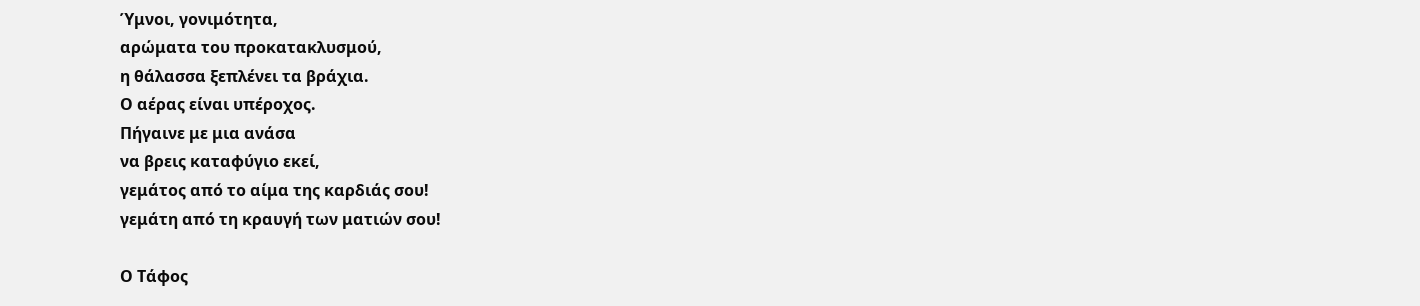Ύμνοι, γονιμότητα,
αρώματα του προκατακλυσμού,
η θάλασσα ξεπλένει τα βράχια.
Ο αέρας είναι υπέροχος.
Πήγαινε με μια ανάσα
να βρεις καταφύγιο εκεί,
γεμάτος από το αίμα της καρδιάς σου!
γεμάτη από τη κραυγή των ματιών σου!

Ο Τάφος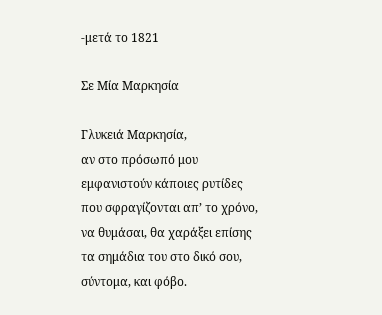-μετά το 1821

Σε Μία Μαρκησία

Γλυκειά Μαρκησία,
αν στο πρόσωπό μου
εμφανιστούν κάποιες ρυτίδες
που σφραγίζονται απ’ το χρόνο,
να θυμάσαι, θα χαράξει επίσης
τα σημάδια του στο δικό σου,
σύντομα, και φόβο.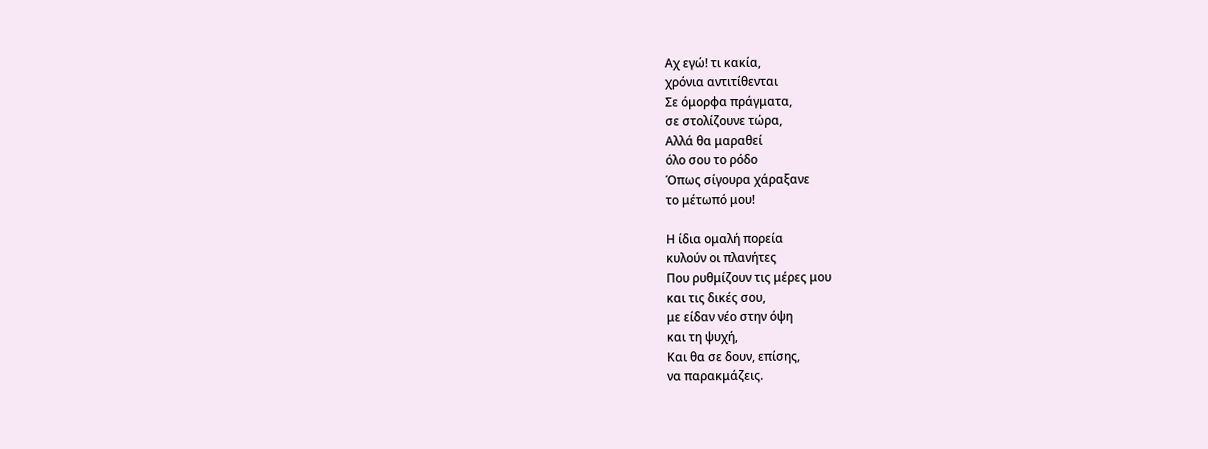Αχ εγώ! τι κακία,
χρόνια αντιτίθενται
Σε όμορφα πράγματα,
σε στολίζουνε τώρα,
Αλλά θα μαραθεί
όλο σου το ρόδο
Όπως σίγουρα χάραξανε
το μέτωπό μου!

Η ίδια ομαλή πορεία
κυλούν οι πλανήτες
Που ρυθμίζουν τις μέρες μου
και τις δικές σου,
με είδαν νέο στην όψη
και τη ψυχή,
Και θα σε δουν, επίσης,
να παρακμάζεις.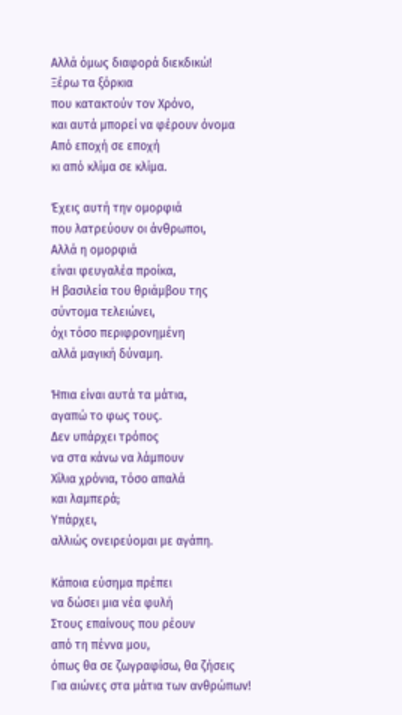Αλλά όμως διαφορά διεκδικώ!
Ξέρω τα ξόρκια
που κατακτούν τον Χρόνο,
και αυτά μπορεί να φέρουν όνομα
Από εποχή σε εποχή
κι από κλίμα σε κλίμα.

Έχεις αυτή την ομορφιά
που λατρεύουν οι άνθρωποι,
Αλλά η ομορφιά
είναι φευγαλέα προίκα,
Η βασιλεία του θριάμβου της
σύντομα τελειώνει,
όχι τόσο περιφρονημένη
αλλά μαγική δύναμη.

Ήπια είναι αυτά τα μάτια,
αγαπώ το φως τους.
Δεν υπάρχει τρόπος
να στα κάνω να λάμπουν
Χίλια χρόνια, τόσο απαλά
και λαμπερά;
Υπάρχει,
αλλιώς ονειρεύομαι με αγάπη.

Κάποια εύσημα πρέπει
να δώσει μια νέα φυλή
Στους επαίνους που ρέουν
από τη πέννα μου,
όπως θα σε ζωγραφίσω, θα ζήσεις
Για αιώνες στα μάτια των ανθρώπων!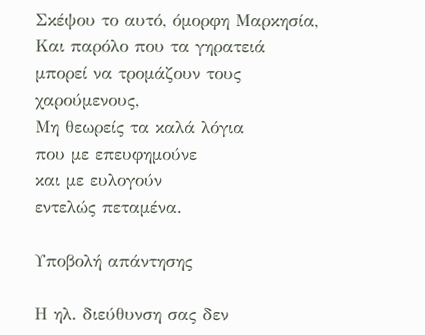Σκέψου το αυτό, όμορφη Μαρκησία,
Και παρόλο που τα γηρατειά
μπορεί να τρομάζουν τους χαρούμενους,
Μη θεωρείς τα καλά λόγια
που με επευφημούνε
και με ευλογούν
εντελώς πεταμένα.

Υποβολή απάντησης

Η ηλ. διεύθυνση σας δεν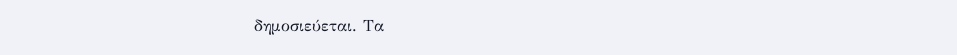δημοσιεύεται. Τα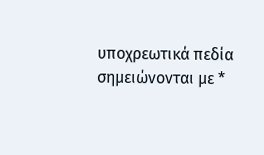υποχρεωτικά πεδία σημειώνονται με *